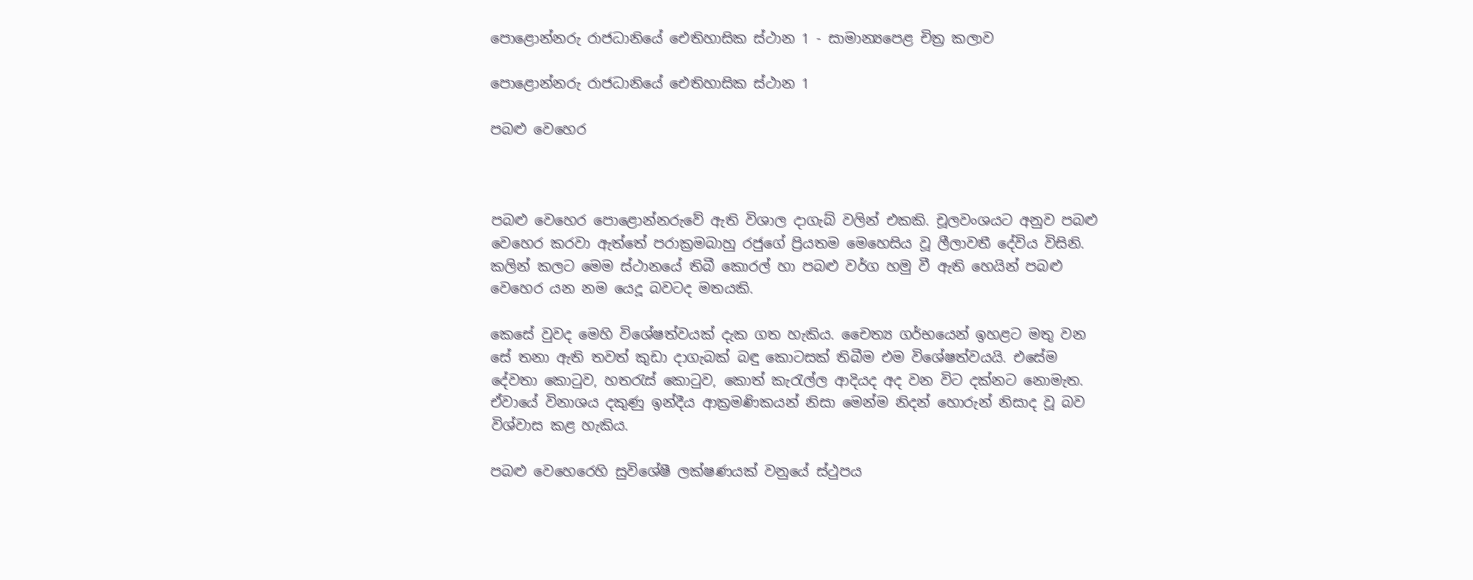පොළොන්නරු රාජධානියේ ඓතිහාසික ස්ථාන 1 - සාමාන්‍යපෙළ චිත්‍ර කලාව

පොළොන්නරු රාජධානියේ ඓතිහාසික ස්ථාන 1

පබළු වෙහෙර



පබළු වෙහෙර පොළොන්නරුවේ ඇති විශාල දාගැබ් වලින් එකකි. චූලවංශයට අනුව පබළු වෙහෙර කරවා ඇත්තේ පරාක්‍රමබාහු රජුගේ ප්‍රියතම මෙහෙසිය වූ ලීලාවතී දේවිය විසිනි. කලින් කලට මෙම ස්ථානයේ තිබී කොරල් හා පබළු වර්ග හමු වී ඇති හෙයින් පබළු වෙහෙර යන නම යෙදූ බවටද මතයකි.

කෙසේ වුවද මෙහි විශේෂත්වයක් දැක ගත හැකිය. චෛත්‍ය ගර්භයෙන් ඉහළට මතු වන සේ තනා ඇති තවත් කුඩා දාගැබක් බඳු කොටසක් තිබීම එම විශේෂත්වයයි. එසේම දේවතා කොටුව, හතරැස් කොටුව, කොත් කැරැල්ල ආදියද අද වන විට දක්නට නොමැත. ඒවායේ විනාශය දකුණු ඉන්දීය ආක්‍රමණිකයන් නිසා මෙන්ම නිදන් හොරුන් නිසාද වූ බව විශ්වාස කළ හැකිය.

පබළු වෙහෙරෙහි සුවිශේෂී ලක්ෂණයක් වනුයේ ස්ථුපය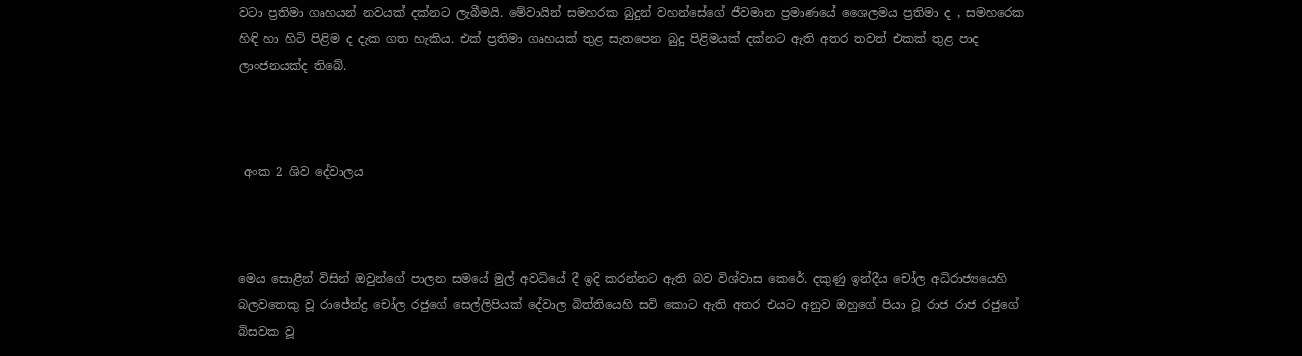වටා ප්‍රතිමා ගෘහයන් නවයක් දක්නට ලැබීමයි. මේවායින් සමහරක බුදුන් වහන්සේගේ ජීවමාන ප්‍රමාණයේ ශෛලමය ප්‍රතිමා ද , සමහරෙක හිඳි හා හිටි පිළිම ද දැක ගත හැකිය. එක් ප්‍රතිමා ගෘහයක් තුළ සැතපෙන බුදු පිළිමයක් දක්නට ඇති අතර තවත් එකක් තුළ පාද ලාංජනයක්ද තිබේ.



 අංක 2 ශිව දේවාලය



මෙය සොළීන් විසින් ඔවුන්ගේ පාලන සමයේ මුල් අවධියේ දී ඉදි කරන්නට ඇති බව විශ්වාස කෙරේ. දකුණු ඉන්දීය චෝල අධිරාජ්‍යයෙහි බලවතෙකු වූ රාජේන්ද්‍ර චෝල රජුගේ සෙල්ලිපියක් දේවාල බිත්තියෙහි සවි කොට ඇති අතර එයට අනුව ඔහුගේ පියා වූ රාජ රාජ රජුගේ බිසවක වූ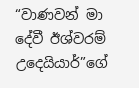“වාණවන් මා දේවී ඊශ්වරම් උදෙයියාර්”ගේ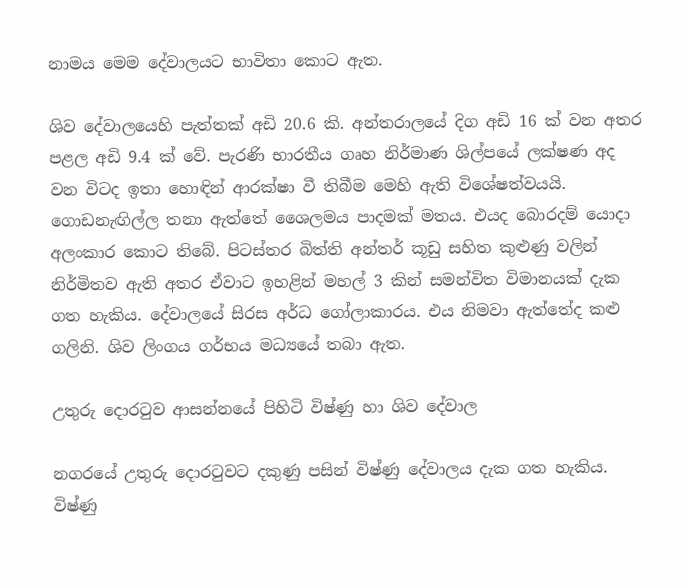නාමය මෙම දේවාලයට භාවිතා කොට ඇත.

ශිව දේවාලයෙහි පැත්තක් අඩි 20.6 කි. අන්තරාලයේ දිග අඩි 16 ක් වන අතර පළල අඩි 9.4 ක් වේ. පැරණි භාරතීය ගෘහ නිර්මාණ ශිල්පයේ ලක්ෂණ අද වන විටද ඉතා හොඳින් ආරක්ෂා වී තිබීම මෙහි ඇති විශේෂත්වයයි. ගොඩනැඟිල්ල තනා ඇත්තේ ශෛලමය පාදමක් මතය. එයද බොරදම් යොදා අලංකාර කොට තිබේ. පිටස්තර බිත්ති අන්තර් කූඩු සහිත කුළුණු වලින් නිර්මිතව ඇති අතර ඒවාට ඉහළින් මහල් 3 කින් සමන්විත විමානයක් දැක ගත හැකිය. දේවාලයේ සිරස අර්ධ ගෝලාකාරය. එය නිමවා ඇත්තේද කළු ගලිනි. ශිව ලිංගය ගර්භය මධ්‍යයේ තබා ඇත.

උතුරු දොරටුව ආසන්නයේ පිහිටි විෂ්ණු හා ශිව දේවාල

නගරයේ උතුරු දොරටුවට දකුණු පසින් විෂ්ණු දේවාලය දැක ගත හැකිය. විෂ්ණු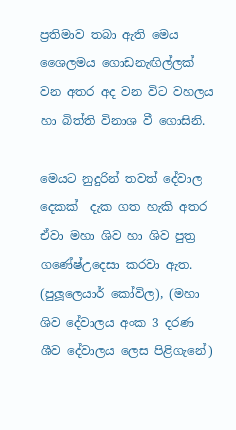ප්‍රතිමාව තබා ඇති මෙය ශෛලමය ගොඩනැඟිල්ලක් වන අතර අද වන විට වහලය හා බිත්ති විනාශ වී ගොසිනි.

මෙයට නුදුරින් තවත් දේවාල දෙකක්  දැක ගත හැකි අතර ඒවා මහා ශිව හා ශිව පුත්‍ර ගණේෂ්උදෙසා කරවා ඇත. (පුලූලෙයාර් කෝවිල), (මහා ශිව දේවාලය අංක 3 දරණ ශීව දේවාලය ලෙස පිළිගැනේ)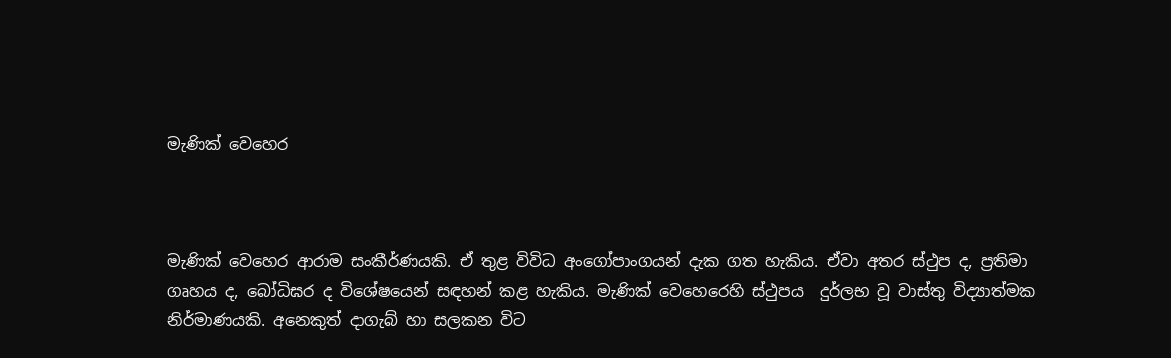මැණික් වෙහෙර



මැණික් වෙහෙර ආරාම සංකීර්ණයකි. ඒ තුළ විවිධ අංගෝපාංගයන් දැක ගත හැකිය. ඒවා අතර ස්ථුප ද, ප්‍රතිමා ගෘහය ද, බෝධිඝර ද විශේෂයෙන් සඳහන් කළ හැකිය. මැණික් වෙහෙරෙහි ස්ථුපය  දුර්ලභ වූ වාස්තු විද්‍යාත්මක නිර්මාණයකි. අනෙකුත් දාගැබ් හා සලකන විට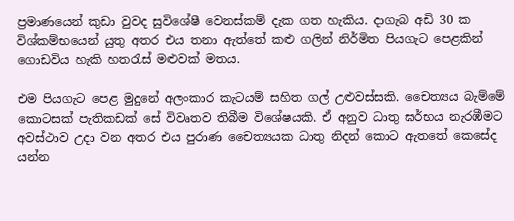ප්‍රමාණයෙන් කුඩා වුවද සුවිශේෂී වෙනස්කම් දැක ගත හැකිය. දාගැබ අඩි 30 ක විශ්කම්භයෙන් යුතු අතර එය තනා ඇත්තේ කළු ගලින් නිර්මිත පියගැට පෙළකින් ගොඩවිය හැකි හතරැස් මළුවක් මතය.

එම පියගැට පෙළ මුදුනේ අලංකාර කැටයම් සහිත ගල් උළුවස්සකි. චෛත්‍යය බැම්මේ කොටසක් පැතිකඩක් සේ විවෘතව තිබීම විශේෂයකි. ඒ අනුව ධාතු ඝර්භය නැරඹීමට අවස්ථාව උදා වන අතර එය පුරාණ චෛත්‍යයක ධාතු නිදන් කොට ඇතතේ කෙසේද යන්න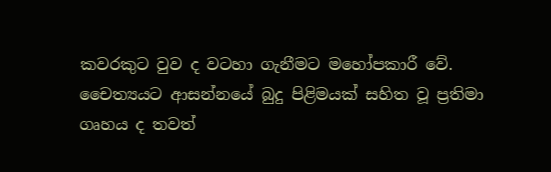කවරකුට වුව ද වටහා ගැනීමට මහෝපකාරී වේ. චෛත්‍යයට ආසන්නයේ බුදු පිළිමයක් සහිත වූ ප්‍රතිමා ගෘහය ද තවත්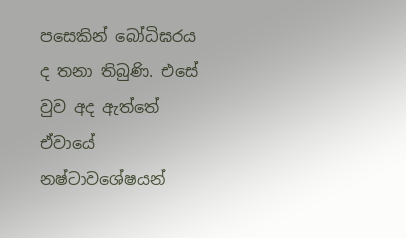පසෙකින් බෝධිඝරය ද තනා තිබුණි. එසේ වුව අද ඇත්තේ ඒවායේ නෂ්ටාවශේෂයන්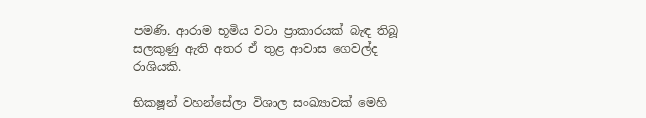පමණි. ආරාම භූමිය වටා ප්‍රාකාරයක් බැඳ තිබූ සලකුණු ඇති අතර ඒ තුළ ආවාස ගෙවල්ද රාශියකි.

භික‍ෂූන් වහන්සේලා විශාල සංඛ්‍යාවක් මෙහි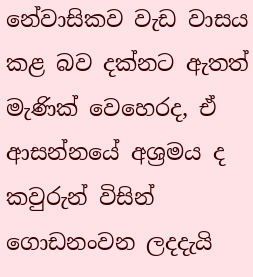නේවාසිකව වැඩ වාසය කළ බව දක්නට ඇතත් මැණික් වෙහෙරද, ඒ ආසන්නයේ අශ්‍රමය ද කවුරුන් විසින් ගොඩනංවන ලදදැයි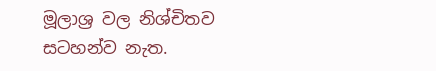මූලාශ්‍ර වල නිශ්චිතව සටහන්ව නැත.